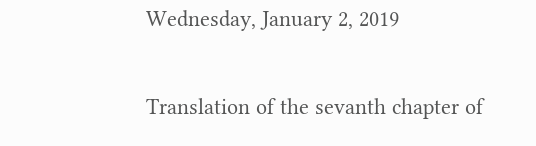Wednesday, January 2, 2019

Translation of the sevanth chapter of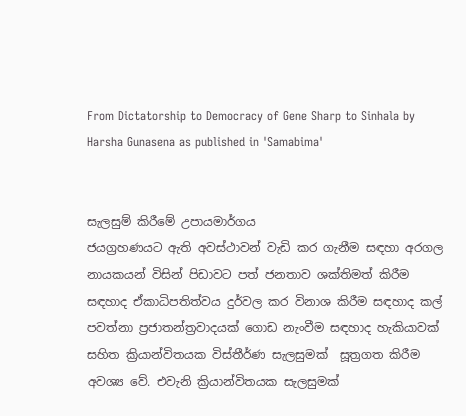From Dictatorship to Democracy of Gene Sharp to Sinhala by Harsha Gunasena as published in 'Samabima'


සැලසුම් කිරීමේ උපායමාර්ගය
ජයග්‍රහණයට ඇති අවස්ථාවන් වැඩි කර ගැනීම සඳහා අරගල නායකයන් විසින් පිඩාවට පත් ජනතාව ශක්තිමත් කිරීම සඳහාද ඒකාධිපතිත්වය දුර්වල කර විනාශ කිරීම සඳහාද කල් පවත්නා ප්‍රජාතන්ත්‍රවාදයක් ගොඩ නැංවීම සඳහාද හැකියාවක් සහිත ක්‍රියාන්විතයක විස්තීර්ණ සැලසුමක්  සූත්‍රගත කිරීම අවශ්‍ය වේ. එවැනි ක්‍රියාන්විතයක සැලසුමක්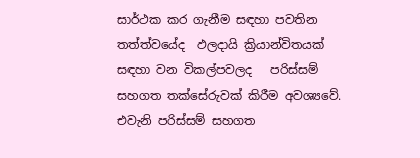සාර්ථක කර ගැනීම සඳහා පවතින තත්ත්වයේද  ඵලදායි ක්‍රියාන්විතයක් සඳහා වන විකල්පවලද   පරිස්සම් සහගත තක්සේරුවක් කිරීම අවශ්‍යවේ. එවැනි පරිස්සම් සහගත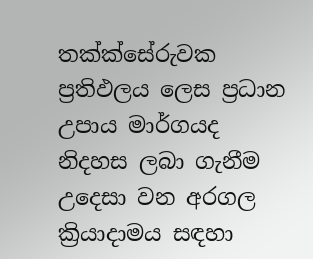තක්ක්සේරුවක ප්‍රතිඵලය ලෙස ප්‍රධාන උපාය මාර්ගයද නිදහස ලබා ගැනීම උදෙසා වන අරගල ක්‍රියාදාමය සඳහා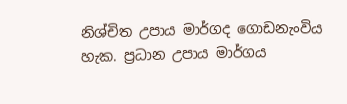නිශ්චිත උපාය මාර්ගද ගොඩනැංවිය හැක. ප්‍රධාන උපාය මාර්ගය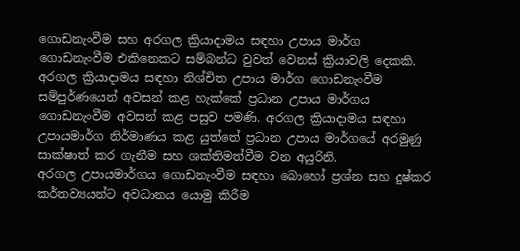ගොඩනැංවීම සහ අරගල ක්‍රියාදාමය සඳහා උපාය මාර්ග ගොඩනැංවීම එකිනෙකට සම්බන්ධ වුවත් වෙනස් ක්‍රියාවලි දෙකකි. අරගල ක්‍රියාදාමය සඳහා නිශ්චිත උපාය මාර්ග ගොඩනැංවීම සම්පුර්ණයෙන් අවසන් කළ හැක්කේ ප්‍රධාන උපාය මාර්ගය ගොඩනැංවීම අවසන් කළ පසුව පමණි. අරගල ක්‍රියාදාමය සඳහා උපායමාර්ග නිර්මාණය කළ යුත්තේ ප්‍රධාන උපාය මාර්ගයේ අරමුණු සාක්ෂාත් කර ගැනීම සහ ශක්තිමත්වීම වන අයුරිනි.
අරගල උපායමාර්ගය ගොඩනැංවීම සඳහා බොහෝ ප්‍රශ්න සහ දුෂ්කර කර්තව්‍යයන්ට අවධානය යොමු කිරීම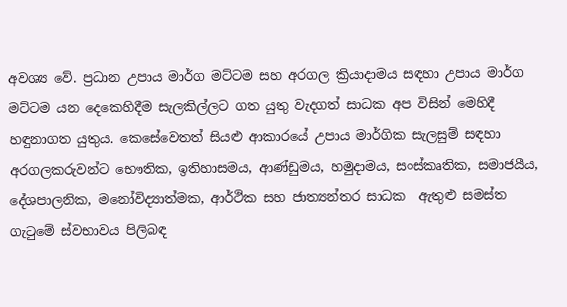අවශ්‍ය වේ. ප්‍රධාන උපාය මාර්ග මට්ටම සහ අරගල ක්‍රියාදාමය සඳහා උපාය මාර්ග මට්ටම යන දෙකෙහිදීම සැලකිල්ලට ගත යුතු වැදගත් සාධක අප විසින් මෙහිදී හඳුනාගත යුතුය. කෙසේවෙතත් සියළු ආකාරයේ උපාය මාර්ගික සැලසුම් සඳහා අරගලකරුවන්ට භෞතික, ඉතිහාසමය, ආණ්ඩුමය, හමුදාමය, සංස්කෘතික, සමාජයීය, දේශපාලනික, මනෝවිද්‍යාත්මක, ආර්ථික සහ ජාත්‍යන්තර සාධක  ඇතුළු සමස්ත ගැටුමේ ස්වභාවය පිලිබඳ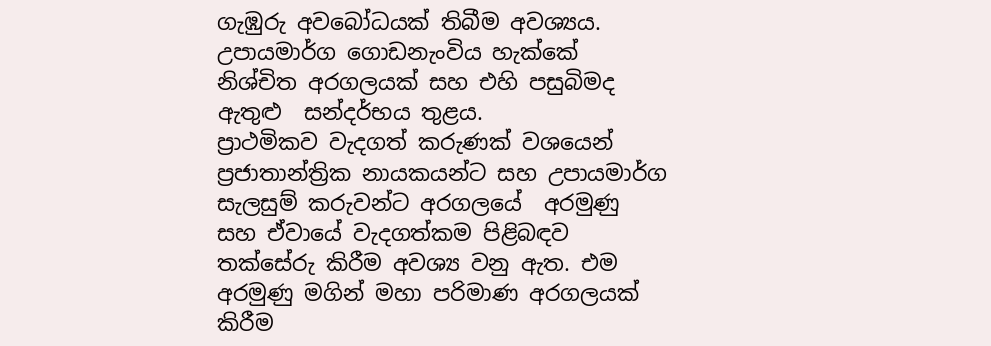ගැඹුරු අවබෝධයක් තිබීම අවශ්‍යය. උපායමාර්ග ගොඩනැංවිය හැක්කේ නිශ්චිත අරගලයක් සහ එහි පසුබිමද ඇතුළු  සන්දර්භය තුළය.
ප්‍රාථමිකව වැදගත් කරුණක් වශයෙන් ප්‍රජාතාන්ත්‍රික නායකයන්ට සහ උපායමාර්ග සැලසුම් කරුවන්ට අරගලයේ  අරමුණු සහ ඒවායේ වැදගත්කම පිළිබඳව තක්සේරු කිරීම අවශ්‍ය වනු ඇත. එම අරමුණු මගින් මහා පරිමාණ අරගලයක් කිරීම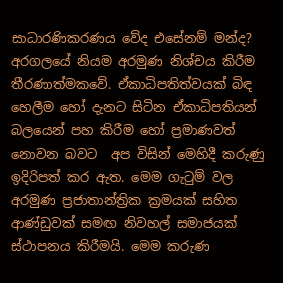සාධාරණිකරණය වේද එසේනම් මන්ද?  අරගලයේ නියම අරමුණ නිශ්චය කිරීම තීරණාත්මකවේ. ඒකාධිපතිත්වයක් බිඳ හෙලීම හෝ දැනට සිටින ඒකාධිපතියන් බලයෙන් පහ කිරීම හෝ ප්‍රමාණවත් නොවන බවට  අප විසින් මෙහිදී කරුණු ඉදිරිපත් කර ඇත. මෙම ගැටුම් වල අරමුණ ප්‍රජාතාන්ත්‍රික ක්‍රමයක් සහිත ආණ්ඩුවක් සමඟ නිවහල් සමාජයක් ස්ථාපනය කිරීමයි. මෙම කරුණ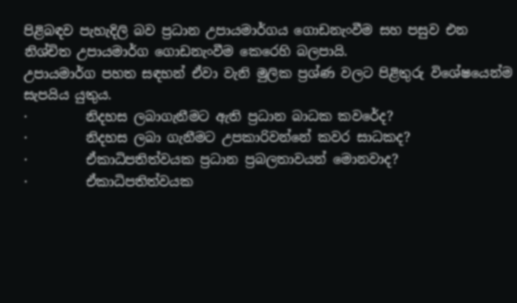පිළිබඳව පැහැදිලි බව ප්‍රධාන උපායමාර්ගය ගොඩනැංවීම සහ පසුව එන නිශ්චිත උපායමාර්ග ගොඩනැංවීම කෙරෙහි බලපායි.
උපායමාර්ග පහත සඳහන් ඒවා වැනි මුලික ප්‍රශ්ණ වලට පිළිතුරු විශේෂයෙන්ම සැපයිය යුතුය.
·         නිදහස ලබාගැනීමට ඇති ප්‍රධාන බාධක කවරේද?
·         නිදහස ලබා ගැනීමට උපකාරිවන්නේ කවර සාධකද?
·         ඒකාධිපතිත්වයක ප්‍රධාන ප්‍රබලතාවයන් මොනවාද?
·         ඒකාධිපතිත්වයක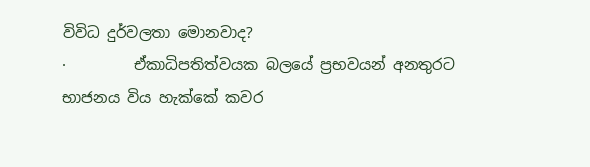විවිධ දුර්වලතා මොනවාද?
·         ඒකාධිපතිත්වයක බලයේ ප්‍රභවයන් අනතුරට භාජනය විය හැක්කේ කවර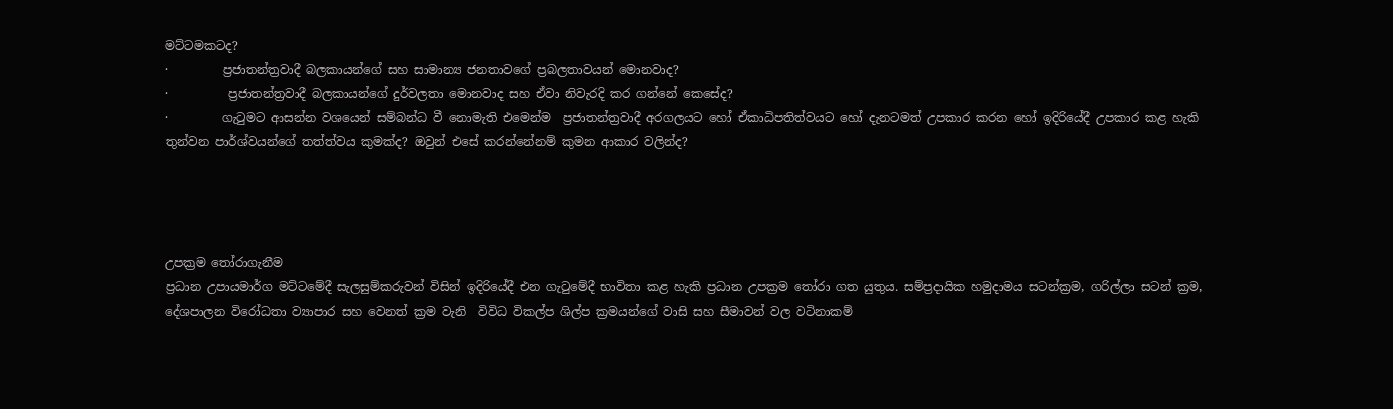මට්ටමකටද?
·         ප්‍රජාතන්ත්‍රවාදී බලකායන්ගේ සහ සාමාන්‍ය ජනතාවගේ ප්‍රබලතාවයන් මොනවාද?
·          ප්‍රජාතන්ත්‍රවාදී බලකායන්ගේ දුර්වලතා මොනවාද සහ ඒවා නිවැරදි කර ගන්නේ කෙසේද?
·         ගැටුමට ආසන්න වශයෙන් සම්බන්ධ වී නොමැති එමෙන්ම  ප්‍රජාතන්ත්‍රවාදී අරගලයට හෝ ඒකාධිපතිත්වයට හෝ දැනටමත් උපකාර කරන හෝ ඉදිරියේදී උපකාර කළ හැකි  තුන්වන පාර්ශ්වයන්ගේ තත්ත්වය කුමක්ද? ඔවුන් එසේ කරන්නේනම් කුමන ආකාර වලින්ද?




උපක්‍රම තෝරාගැනීම
ප්‍රධාන උපායමාර්ග මට්ටමේදී සැලසුම්කරුවන් විසින් ඉදිරියේදී එන ගැටුමේදී භාවිතා කළ හැකි ප්‍රධාන උපක්‍රම තෝරා ගත යුතුය. සම්ප්‍රදායික හමුදාමය සටන්ක්‍රම, ගරිල්ලා සටන් ක්‍රම, දේශපාලන විරෝධතා ව්‍යාපාර සහ වෙනත් ක්‍රම වැනි  විවිධ විකල්ප ශිල්ප ක්‍රමයන්ගේ වාසි සහ සීමාවන් වල වටිනාකම්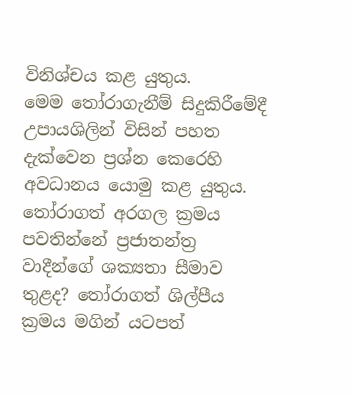විනිශ්චය කළ යුතුය.
මෙම තෝරාගැනීම් සිදුකිරීමේදී උපායශිලින් විසින් පහත දැක්වෙන ප්‍රශ්න කෙරෙහි අවධානය යොමු කළ යුතුය. තෝරාගත් අරගල ක්‍රමය පවතින්නේ ප්‍රජාතන්ත්‍ර වාදීන්ගේ ශක්‍යතා සීමාව තුළද? තෝරාගත් ශිල්පීය ක්‍රමය මගින් යටපත්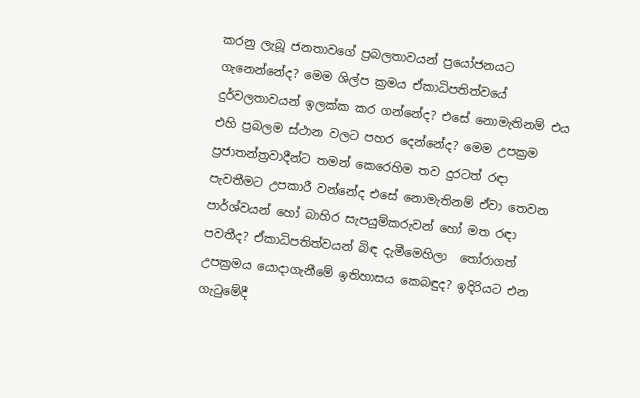කරනු ලැබූ ජනතාවගේ ප්‍රබලතාවයන් ප්‍රයෝජනයට ගැනෙන්නේද? මෙම ශිල්ප ක්‍රමය ඒකාධිපතිත්වයේ දුර්වලතාවයන් ඉලක්ක කර ගන්නේද? එසේ නොමැතිනම් එය එහි ප්‍රබලම ස්ථාන වලට පහර දෙන්නේද? මෙම උපක්‍රම ප්‍රජාතන්ත්‍රවාදීන්ට තමන් කෙරෙහිම තව දුරටත් රඳා පැවතීමට උපකාරී වන්නේද එසේ නොමැතිනම් ඒවා තෙවන පාර්ශ්වයන් හෝ බාහිර සැපයුම්කරුවන් හෝ මත රඳා පවතීද? ඒකාධිපතිත්වයන් බිඳ දැමීමෙහිලා  තෝරාගත් උපක්‍රමය යොදාගැනීමේ ඉතිහාසය කෙබඳුද? ඉදිරියට එන ගැටුමේදී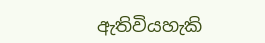ඇතිවියහැකි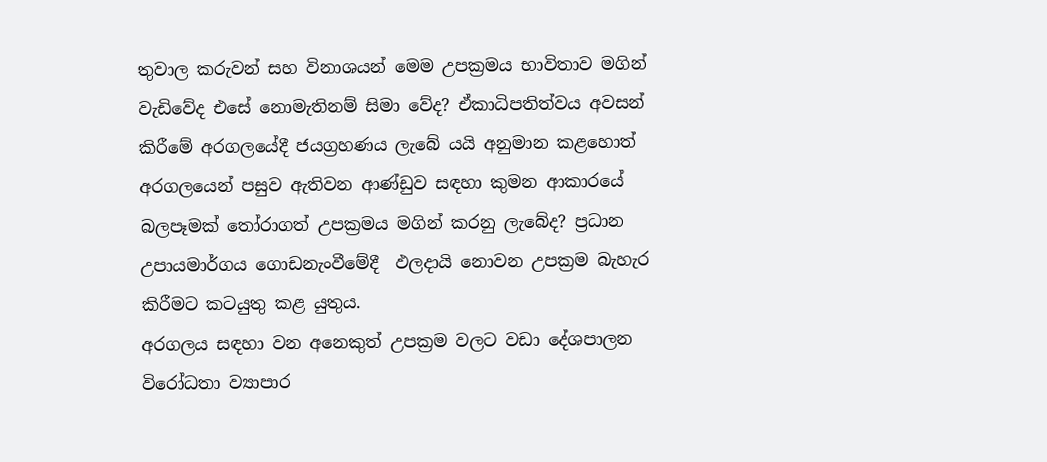තුවාල කරුවන් සහ විනාශයන් මෙම උපක්‍රමය භාවිතාව මගින් වැඩිවේද එසේ නොමැතිනම් සිමා වේද? ඒකාධිපතිත්වය අවසන් කිරීමේ අරගලයේදී ජයග්‍රහණය ලැබේ යයි අනුමාන කළහොත් අරගලයෙන් පසුව ඇතිවන ආණ්ඩුව සඳහා කුමන ආකාරයේ බලපෑමක් තෝරාගත් උපක්‍රමය මගින් කරනු ලැබේද? ප්‍රධාන උපායමාර්ගය ගොඩනැංවීමේදී  ඵලදායි නොවන උපක්‍රම බැහැර කිරීමට කටයුතු කළ යුතුය.
අරගලය සඳහා වන අනෙකුත් උපක්‍රම වලට වඩා දේශපාලන විරෝධතා ව්‍යාපාර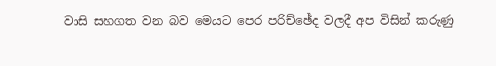වාසි සහගත වන බව මෙයට පෙර පරිච්ඡේද වලදී අප විසින් කරුණු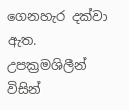ගෙනහැර දක්වා ඇත. උපක්‍රමශිලීන්   විසින්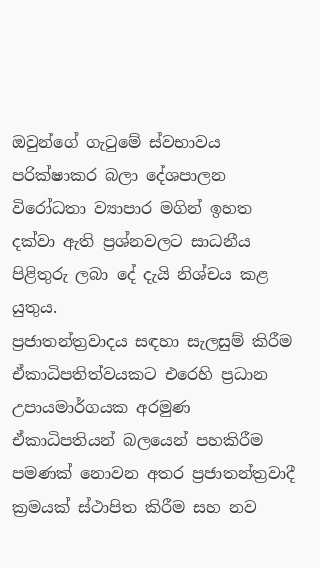ඔවුන්ගේ ගැටුමේ ස්වභාවය පරික්ෂාකර බලා දේශපාලන විරෝධතා ව්‍යාපාර මගින් ඉහත දක්වා ඇති ප්‍රශ්නවලට සාධනීය පිළිතුරු ලබා දේ දැයි නිශ්චය කළ යුතුය.
ප්‍රජාතන්ත්‍රවාදය සඳහා සැලසුම් කිරීම
ඒකාධිපතිත්වයකට එරෙහි ප්‍රධාන උපායමාර්ගයක අරමුණ ඒකාධිපතියන් බලයෙන් පහකිරීම පමණක් නොවන අතර ප්‍රජාතන්ත්‍රවාදී ක්‍රමයක් ස්ථාපිත කිරීම සහ නව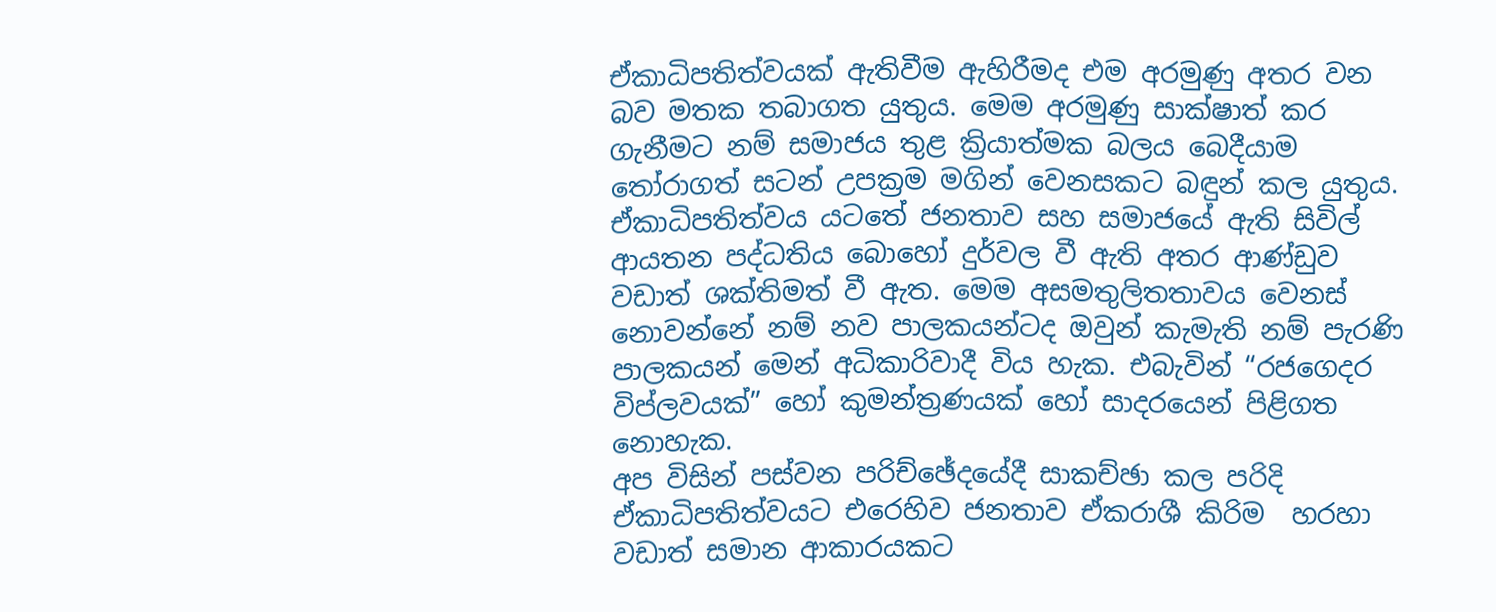ඒකාධිපතිත්වයක් ඇතිවීම ඇහිරීමද එම අරමුණු අතර වන බව මතක තබාගත යුතුය. මෙම අරමුණු සාක්ෂාත් කර ගැනීමට නම් සමාජය තුළ ක්‍රියාත්මක බලය බෙදීයාම තෝරාගත් සටන් උපක්‍රම මගින් වෙනසකට බඳුන් කල යුතුය. ඒකාධිපතිත්වය යටතේ ජනතාව සහ සමාජයේ ඇති සිවිල් ආයතන පද්ධතිය බොහෝ දුර්වල වී ඇති අතර ආණ්ඩුව වඩාත් ශක්තිමත් වී ඇත. මෙම අසමතුලිතතාවය වෙනස් නොවන්නේ නම් නව පාලකයන්ටද ඔවුන් කැමැති නම් පැරණි පාලකයන් මෙන් අධිකාරිවාදී විය හැක. එබැවින් “රජගෙදර විප්ලවයක්” හෝ කුමන්ත්‍රණයක් හෝ සාදරයෙන් පිළිගත නොහැක.
අප විසින් පස්වන පරිච්ඡේදයේදී සාකච්ඡා කල පරිදි ඒකාධිපතිත්වයට එරෙහිව ජනතාව ඒකරාශී කිරිම  හරහා වඩාත් සමාන ආකාරයකට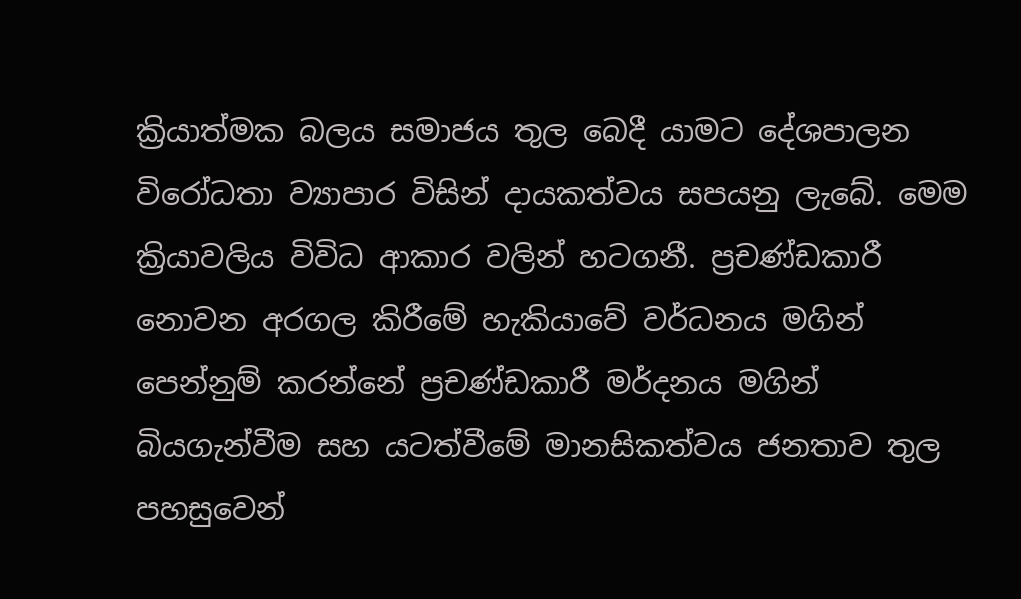ක්‍රියාත්මක බලය සමාජය තුල බෙදී යාමට දේශපාලන විරෝධතා ව්‍යාපාර විසින් දායකත්වය සපයනු ලැබේ. මෙම ක්‍රියාවලිය විවිධ ආකාර වලින් හටගනී. ප්‍රචණ්ඩකාරී නොවන අරගල කිරීමේ හැකියාවේ වර්ධනය මගින් පෙන්නුම් කරන්නේ ප්‍රචණ්ඩකාරී මර්දනය මගින්  බියගැන්වීම සහ යටත්වීමේ මානසිකත්වය ජනතාව තුල පහසුවෙන්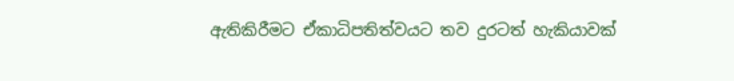ඇතිකිරීමට ඒකාධිපතිත්වයට තව දුරටත් හැකියාවක්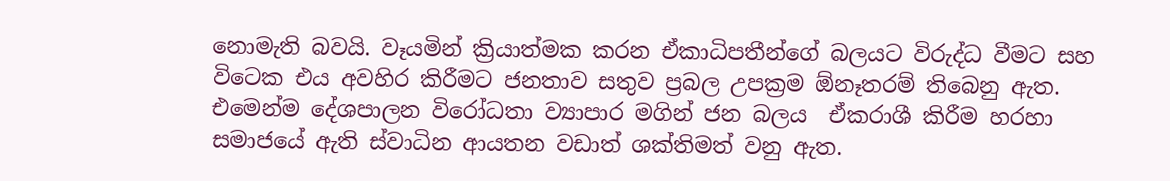නොමැති බවයි. වෑයමින් ක්‍රියාත්මක කරන ඒකාධිපතීන්ගේ බලයට විරුද්ධ වීමට සහ විටෙක එය අවහිර කිරීමට ජනතාව සතුව ප්‍රබල උපක්‍රම ඕනෑතරම් තිබෙනු ඇත. එමෙන්ම දේශපාලන විරෝධතා ව්‍යාපාර මගින් ජන බලය  ඒකරාශී කිරීම හරහා  සමාජයේ ඇති ස්වාධින ආයතන වඩාත් ශක්තිමත් වනු ඇත.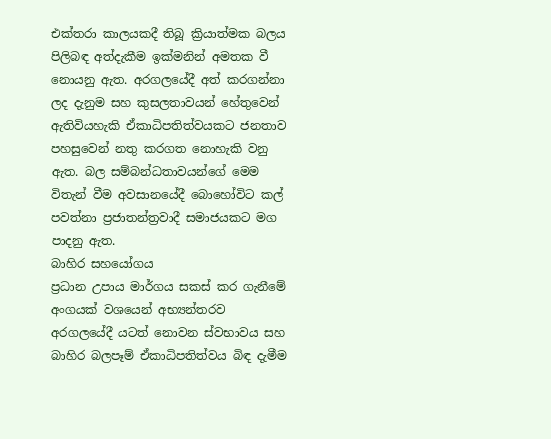එක්තරා කාලයකදී තිබූ ක්‍රියාත්මක බලය පිලිබඳ අත්දැකීම ඉක්මනින් අමතක වී නොයනු ඇත. අරගලයේදී අත් කරගන්නා ලද දැනුම සහ කුසලතාවයන් හේතුවෙන් ඇතිවියහැකි ඒකාධිපතිත්වයකට ජනතාව පහසුවෙන් නතු කරගත නොහැකි වනු ඇත. බල සම්බන්ධතාවයන්ගේ මෙම විතැන් වීම අවසානයේදී බොහෝවිට කල් පවත්නා ප්‍රජාතන්ත්‍රවාදී සමාජයකට මග පාදනු ඇත.
බාහිර සහයෝගය
ප්‍රධාන උපාය මාර්ගය සකස් කර ගැනීමේ අංගයක් වශයෙන් අභ්‍යන්තරව අරගලයේදී යටත් නොවන ස්වභාවය සහ බාහිර බලපෑම් ඒකාධිපතිත්වය බිඳ දැමීම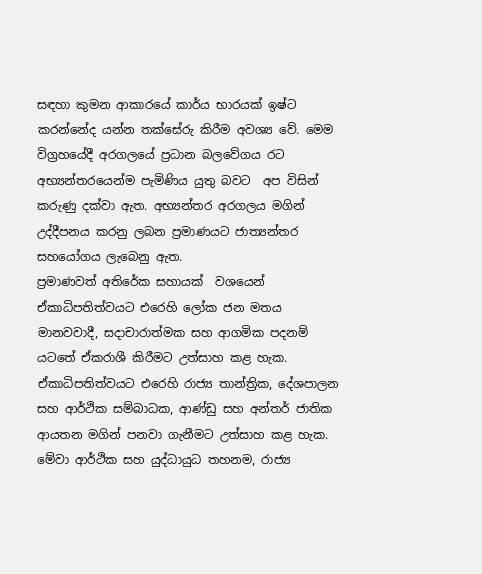සඳහා කුමන ආකාරයේ කාර්ය භාරයක් ඉෂ්ට කරන්නේද යන්න තක්සේරු කිරීම අවශ්‍ය වේ. මෙම විග්‍රහයේදී අරගලයේ ප්‍රධාන බලවේගය රට අභ්‍යන්තරයෙන්ම පැමිණිය යුතු බවට  අප විසින් කරුණු දක්වා ඇත. අභ්‍යන්තර අරගලය මගින් උද්දීපනය කරනු ලබන ප්‍රමාණයට ජාත්‍යන්තර සහයෝගය ලැබෙනු ඇත.
ප්‍රමාණවත් අතිරේක සහායක්  වශයෙන් ඒකාධිපතිත්වයට එරෙහි ලෝක ජන මතය මානවවාදී, සදාචාරාත්මක සහ ආගමික පදනම් යටතේ ඒකරාශී කිරීමට උත්සාහ කළ හැක. ඒකාධිපතිත්වයට එරෙහි රාජ්‍ය තාන්ත්‍රික, දේශපාලන සහ ආර්ථික සම්බාධක, ආණ්ඩු සහ අන්තර් ජාතික ආයතන මගින් පනවා ගැනීමට උත්සාහ කළ හැක. මේවා ආර්ථික සහ යුද්ධායුධ තහනම, රාජ්‍ය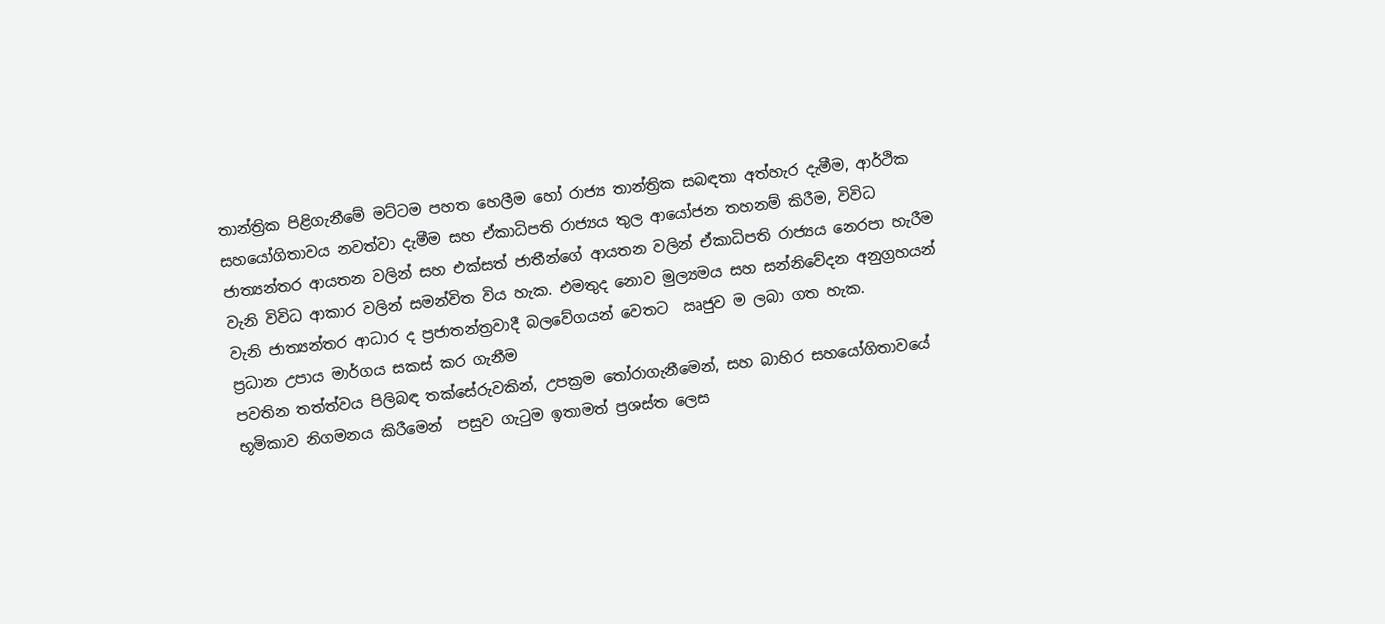තාන්ත්‍රික පිළිගැනීමේ මට්ටම පහත හෙලීම හෝ රාජ්‍ය තාන්ත්‍රික සබඳතා අත්හැර දැමීම, ආර්ථික සහයෝගිතාවය නවත්වා දැමීම සහ ඒකාධිපති රාජ්‍යය තුල ආයෝජන තහනම් කිරීම, විවිධ ජාත්‍යන්තර ආයතන වලින් සහ එක්සත් ජාතීන්ගේ ආයතන වලින් ඒකාධිපති රාජ්‍යය නෙරපා හැරීම වැනි විවිධ ආකාර වලින් සමන්විත විය හැක. එමතුද නොව මුල්‍යමය සහ සන්නිවේදන අනුග්‍රහයන් වැනි ජාත්‍යන්තර ආධාර ද ප්‍රජාතන්ත්‍රවාදී බලවේගයන් වෙතට  ඍජුව ම ලබා ගත හැක.
ප්‍රධාන උපාය මාර්ගය සකස් කර ගැනීම
පවතින තත්ත්වය පිලිබඳ තක්සේරුවකින්, උපක්‍රම තෝරාගැනීමෙන්, සහ බාහිර සහයෝගිතාවයේ භූමිකාව නිගමනය කිරීමෙන්  පසුව ගැටුම ඉතාමත් ප්‍රශස්ත ලෙස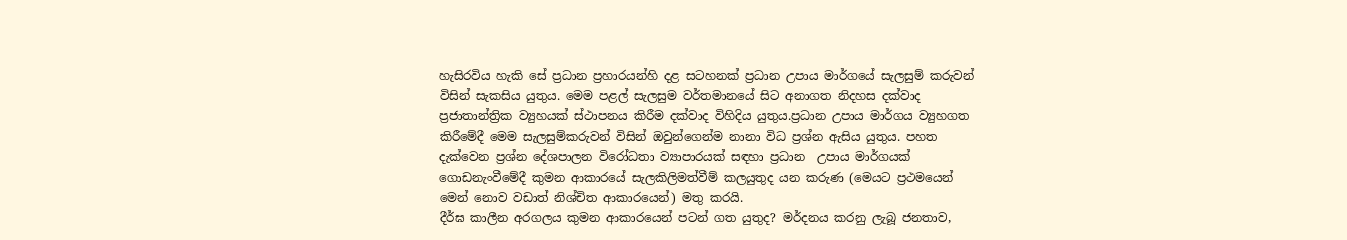හැසිරවිය හැකි සේ ප්‍රධාන ප්‍රහාරයන්හි දළ සටහනක් ප්‍රධාන උපාය මාර්ගයේ සැලසුම් කරුවන් විසින් සැකසිය යුතුය. මෙම පළල් සැලසුම වර්තමානයේ සිට අනාගත නිදහස දක්වාද ප්‍රජාතාන්ත්‍රික ව්‍යුහයක් ස්ථාපනය කිරීම දක්වාද විහිදිය යුතුය.ප්‍රධාන උපාය මාර්ගය ව්‍යුහගත කිරීමේදී මෙම සැලසුම්කරුවන් විසින් ඔවුන්ගෙන්ම නානා විධ ප්‍රශ්න ඇසිය යුතුය. පහත දැක්වෙන ප්‍රශ්න දේශපාලන විරෝධතා ව්‍යාපාරයක් සඳහා ප්‍රධාන  උපාය මාර්ගයක් ගොඩනැංවීමේදී කුමන ආකාරයේ සැලකිලිමත්වීම් කලයුතුද යන කරුණ (මෙයට ප්‍රථමයෙන් මෙන් නොව වඩාත් නිශ්චිත ආකාරයෙන්) මතු කරයි.
දීර්ඝ කාලීන අරගලය කුමන ආකාරයෙන් පටන් ගත යුතුද? මර්දනය කරනු ලැබූ ජනතාව,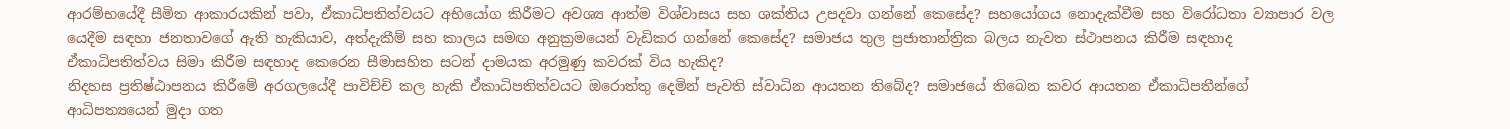ආරම්භයේදී සීමිත ආකාරයකින් පවා, ඒකාධිපතිත්වයට අභියෝග කිරීමට අවශ්‍ය ආත්ම විශ්වාසය සහ ශක්තිය උපදවා ගන්නේ කෙසේද? සහයෝගය නොදැක්වීම සහ විරෝධතා ව්‍යාපාර වල යෙදීම සඳහා ජනතාවගේ ඇති හැකියාව, අත්දැකීම් සහ කාලය සමඟ අනුක්‍රමයෙන් වැඩිකර ගන්නේ කෙසේද? සමාජය තුල ප්‍රජාතාන්ත්‍රික බලය නැවත ස්ථාපනය කිරීම සඳහාද ඒකාධිපතිත්වය සිමා කිරීම සඳහාද කෙරෙන සීමාසහිත සටන් දාමයක අරමුණු කවරක් විය හැකිද?
නිදහස ප්‍රතිෂ්ඨාපනය කිරීමේ අරගලයේදී පාවිච්චි කල හැකි ඒකාධිපතිත්වයට ඔරොත්තු දෙමින් පැවති ස්වාධින ආයතන තිබේද? සමාජයේ තිබෙන කවර ආයතන ඒකාධිපතීන්ගේ ආධිපත්‍යයෙන් මුදා ගත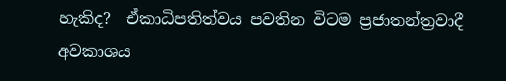හැකිද?  ඒකාධිපතිත්වය පවතින විටම ප්‍රජාතන්ත්‍රවාදී අවකාශය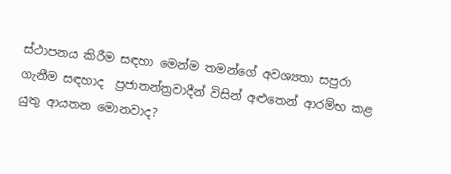ස්ථාපනය කිරීම සඳහා මෙන්ම තමන්ගේ අවශ්‍යතා සපුරා ගැනීම සඳහාද  ප්‍රජාතන්ත්‍රවාදීන් විසින් අළුතෙන් ආරම්භ කළ යුතු ආයතන මොනවාද?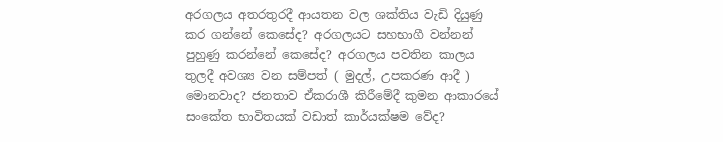අරගලය අතරතුරදී ආයතන වල ශක්තිය වැඩි දියුණු කර ගන්නේ කෙසේද? අරගලයට සහභාගී වන්නන් පුහුණු කරන්නේ කෙසේද? අරගලය පවතින කාලය තුලදී අවශ්‍ය වන සම්පත් ( මුදල්, උපකරණ ආදී ) මොනවාද? ජනතාව ඒකරාශී කිරීමේදී කුමන ආකාරයේ සංකේත භාවිතයක් වඩාත් කාර්යක්ෂම වේද?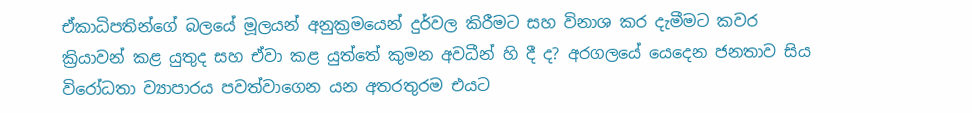ඒකාධිපතින්ගේ බලයේ මූලයන් අනුක්‍රමයෙන් දුර්වල කිරීමට සහ විනාශ කර දැමීමට කවර ක්‍රියාවන් කළ යුතුද සහ ඒවා කළ යුත්තේ කුමන අවධීන් හි දී ද? අරගලයේ යෙදෙන ජනතාව සිය විරෝධතා ව්‍යාපාරය පවත්වාගෙන යන අතරතුරම එයට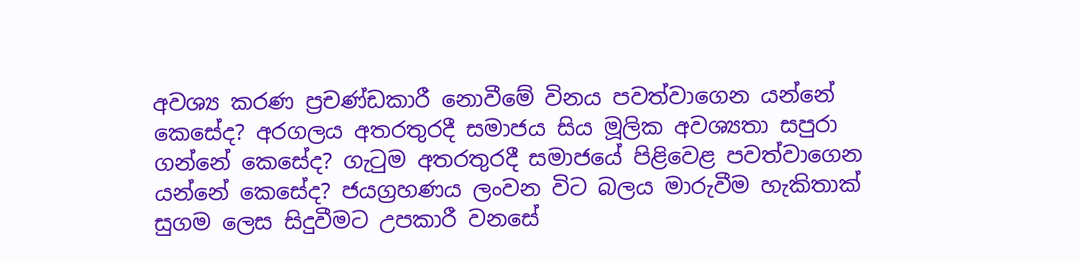අවශ්‍ය කරණ ප්‍රචණ්ඩකාරී නොවීමේ විනය පවත්වාගෙන යන්නේ කෙසේද? අරගලය අතරතුරදී සමාජය සිය මූලික අවශ්‍යතා සපුරා ගන්නේ කෙසේද? ගැටුම අතරතුරදී සමාජයේ පිළිවෙළ පවත්වාගෙන යන්නේ කෙසේද? ජයග්‍රහණය ලංවන විට බලය මාරුවීම හැකිතාක් සුගම ලෙස සිදුවීමට උපකාරී වනසේ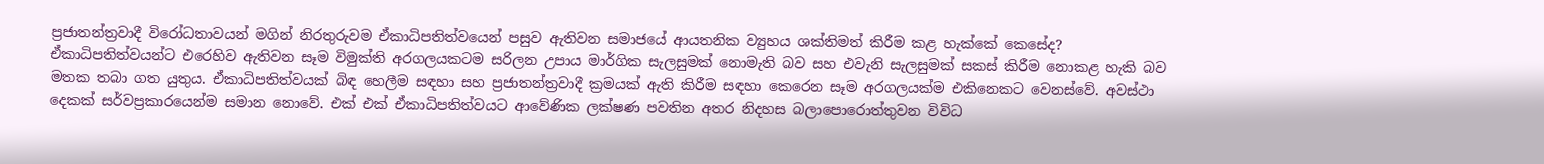ප්‍රජාතන්ත්‍රවාදී විරෝධතාවයන් මගින් නිරතුරුවම ඒකාධිපතිත්වයෙන් පසුව ඇතිවන සමාජයේ ආයතනික ව්‍යුහය ශක්තිමත් කිරීම කළ හැක්කේ කෙසේද?
ඒකාධිපතිත්වයන්ට එරෙහිව ඇතිවන සෑම විමුක්ති අරගලයකටම සරිලන උපාය මාර්ගික සැලසුමක් නොමැති බව සහ එවැනි සැලසුමක් සකස් කිරීම නොකළ හැකි බව මතක තබා ගත යුතුය. ඒකාධිපතිත්වයක් බිඳ හෙලීම සඳහා සහ ප්‍රජාතන්ත්‍රවාදී ක්‍රමයක් ඇති කිරීම සඳහා කෙරෙන සෑම අරගලයක්ම එකිනෙකට වෙනස්වේ. අවස්ථා දෙකක් සර්වප්‍රකාරයෙන්ම සමාන නොවේ. එක් එක් ඒකාධිපතිත්වයට ආවේණික ලක්ෂණ පවතින අතර නිදහස බලාපොරොත්තුවන විවිධ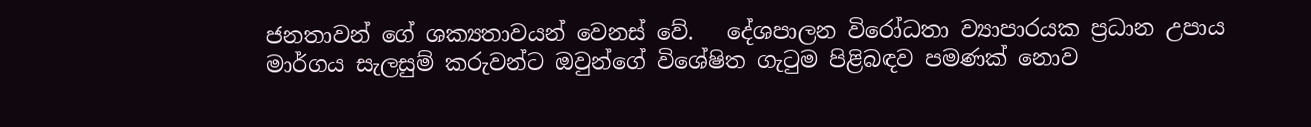ජනතාවන් ගේ ශක්‍යතාවයන් වෙනස් වේ.   දේශපාලන විරෝධතා ව්‍යාපාරයක ප්‍රධාන උපාය මාර්ගය සැලසුම් කරුවන්ට ඔවුන්ගේ විශේෂිත ගැටුම පිළිබඳව පමණක් නොව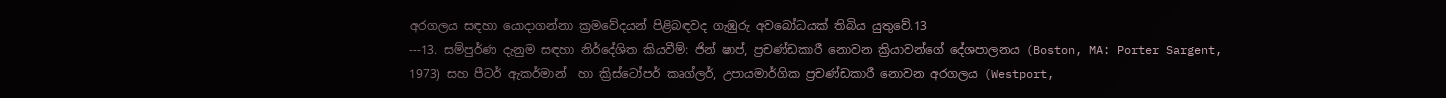අරගලය සඳහා යොදාගන්නා ක්‍රමවේදයන් පිළිබඳවද ගැඹුරු අවබෝධයක් තිබිය යුතුවේ.13
---13. සම්පුර්ණ දැනුම සඳහා නිර්දේශිත කියවීම්: ජින් ෂාප්, ප්‍රචණ්ඩකාරී නොවන ක්‍රියාවන්ගේ දේශපාලනය (Boston, MA: Porter Sargent, 1973) සහ පීටර් ඇකර්මාන්  හා ක්‍රිස්ටෝපර් කෘග්ලර්, උපායමාර්ගික ප්‍රචණ්ඩකාරී නොවන අරගලය (Westport,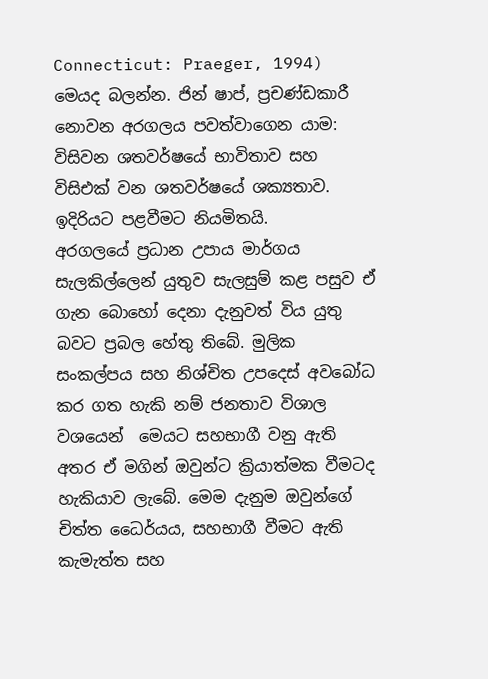Connecticut: Praeger, 1994) මෙයද බලන්න. ජින් ෂාප්, ප්‍රචණ්ඩකාරී නොවන අරගලය පවත්වාගෙන යාම: විසිවන ශතවර්ෂයේ භාවිතාව සහ විසිඑක් වන ශතවර්ෂයේ ශක්‍යතාව. ඉදිරියට පළවීමට නියමිතයි.
අරගලයේ ප්‍රධාන උපාය මාර්ගය සැලකිල්ලෙන් යුතුව සැලසුම් කළ පසුව ඒ ගැන බොහෝ දෙනා දැනුවත් විය යුතු බවට ප්‍රබල හේතු තිබේ. මුලික සංකල්පය සහ නිශ්චිත උපදෙස් අවබෝධ කර ගත හැකි නම් ජනතාව විශාල වශයෙන්  මෙයට සහභාගී වනු ඇති අතර ඒ මගින් ඔවුන්ට ක්‍රියාත්මක වීමටද හැකියාව ලැබේ. මෙම දැනුම ඔවුන්ගේ චිත්ත ධෛර්යය, සහභාගී වීමට ඇති කැමැත්ත සහ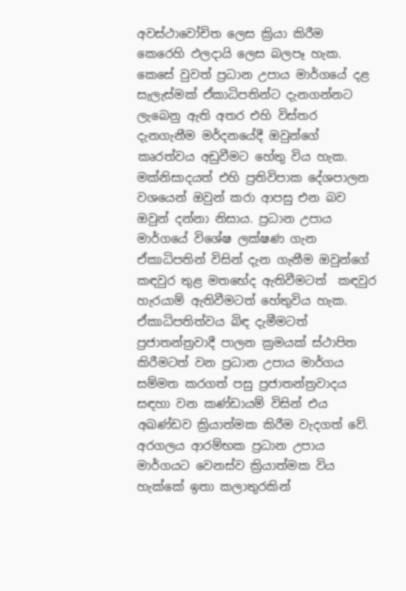අවස්ථාවෝචිත ලෙස ක්‍රියා කිරීම  කෙරෙහි ඵලදායි ලෙස බලපෑ හැක.   කෙසේ වුවත් ප්‍රධාන උපාය මාර්ගයේ දළ සැලැස්මක් ඒකාධිපතින්ට දැනගන්නට ලැබෙනු ඇති අතර එහි විස්තර දැනගැනීම මර්දනයේදී ඔවුන්ගේ කෘරත්වය අඩුවීමට හේතු විය හැක. මක්නිසාදයත් එහි ප්‍රතිවිපාක දේශපාලන වශයෙන් ඔවුන් කරා ආපසු එන බව ඔවුන් දන්නා නිසාය. ප්‍රධාන උපාය මාර්ගයේ විශේෂ ලක්ෂණ ගැන ඒකාධිපතින් විසින් දැන ගැනීම ඔවුන්ගේ කඳවුර තුළ මතභේද ඇතිවීමටත්  කඳවුර හැරයාම් ඇතිවීමටත් හේතුවිය හැක.
ඒකාධිපතිත්වය බිඳ දැමීමටත් ප්‍රජාතන්ත්‍රවාදී පාලන ක්‍රමයක් ස්ථාපිත කිරීමටත් වන ප්‍රධාන උපාය මාර්ගය සම්මත කරගත් පසු ප්‍රජාතන්ත්‍රවාදය සඳහා වන කණ්ඩායම් විසින් එය අඛණ්ඩව ක්‍රියාත්මක කිරීම වැදගත් වේ. අරගලය ආරම්භක ප්‍රධාන උපාය මාර්ගයට වෙනස්ව ක්‍රියාත්මක විය හැක්කේ ඉතා කලාතුරකින්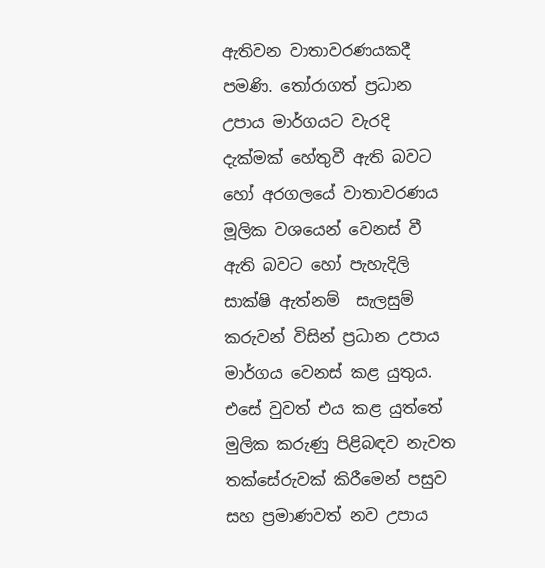ඇතිවන වාතාවරණයකදී පමණි. තෝරාගත් ප්‍රධාන උපාය මාර්ගයට වැරදි දැක්මක් හේතුවී ඇති බවට හෝ අරගලයේ වාතාවරණය මූලික වශයෙන් වෙනස් වී ඇති බවට හෝ පැහැදිලි සාක්ෂි ඇත්නම්  සැලසුම් කරුවන් විසින් ප්‍රධාන උපාය මාර්ගය වෙනස් කළ යුතුය. එසේ වුවත් එය කළ යුත්තේ මුලික කරුණු පිළිබඳව නැවත තක්සේරුවක් කිරීමෙන් පසුව සහ ප්‍රමාණවත් නව උපාය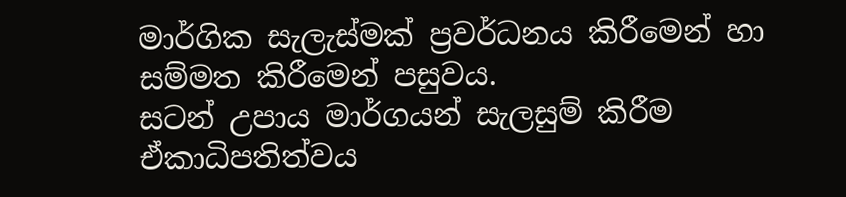මාර්ගික සැලැස්මක් ප්‍රවර්ධනය කිරීමෙන් හා සම්මත කිරීමෙන් පසුවය.
සටන් උපාය මාර්ගයන් සැලසුම් කිරීම
ඒකාධිපතිත්වය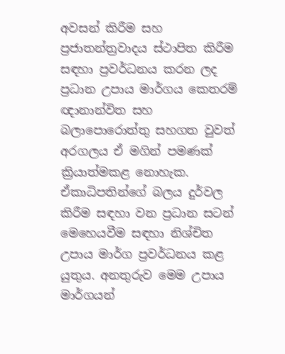අවසන් කිරීම සහ ප්‍රජාතන්ත්‍රවාදය ස්ථාපිත කිරීම සඳහා ප්‍රවර්ධනය කරන ලද ප්‍රධාන උපාය මාර්ගය කෙතරම් ඥානාන්විත සහ බලාපොරොත්තු සහගත වුවත් අරගලය ඒ මගින් පමණක් ක්‍රියාත්මකළ නොහැක. ඒකාධිපතින්ගේ බලය දුර්වල කිරීම සඳහා වන ප්‍රධාන සටන් මෙහෙයවීම සඳහා නිශ්චිත උපාය මාර්ග ප්‍රවර්ධනය කළ යුතුය. අනතුරුව මෙම උපාය මාර්ගයන්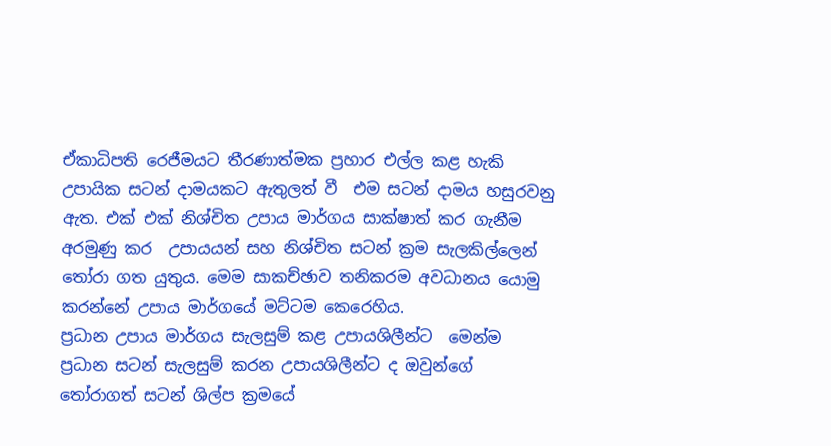ඒකාධිපති රෙජීමයට තීරණාත්මක ප්‍රහාර එල්ල කළ හැකි උපායික සටන් දාමයකට ඇතුලත් වී  එම සටන් දාමය හසුරවනු ඇත. එක් එක් නිශ්චිත උපාය මාර්ගය සාක්ෂාත් කර ගැනීම අරමුණු කර  උපායයන් සහ නිශ්චිත සටන් ක්‍රම සැලකිල්ලෙන් තෝරා ගත යුතුය. මෙම සාකච්ඡාව තනිකරම අවධානය යොමු කරන්නේ උපාය මාර්ගයේ මට්ටම කෙරෙහිය.
ප්‍රධාන උපාය මාර්ගය සැලසුම් කළ උපායශිලීන්ට  මෙන්ම ප්‍රධාන සටන් සැලසුම් කරන උපායශිලීන්ට ද ඔවුන්ගේ තෝරාගත් සටන් ශිල්ප ක්‍රමයේ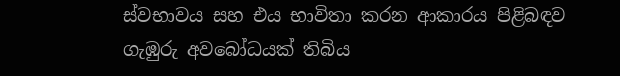ස්වභාවය සහ එය භාවිතා කරන ආකාරය පිළිබඳව ගැඹුරු අවබෝධයක් තිබිය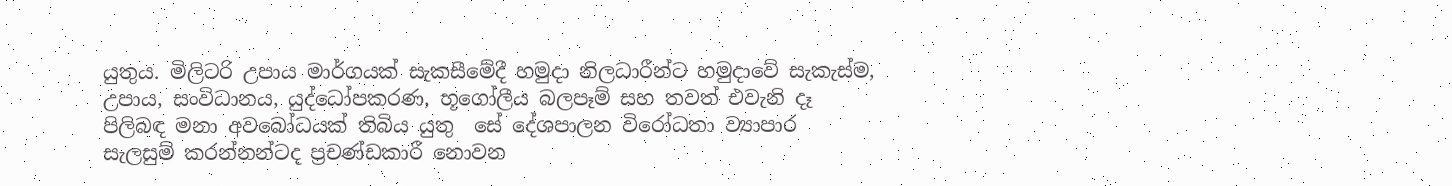යුතුය. මිලිටරි උපාය මාර්ගයක් සැකසීමේදී හමුදා නිලධාරීන්ට හමුදාවේ සැකැස්ම, උපාය, සංවිධානය, යුද්ධෝපකරණ, භූගෝලීය බලපෑම් සහ තවත් එවැනි දෑ පිලිබඳ මනා අවබෝධයක් තිබිය යුතු  සේ දේශපාලන විරෝධතා ව්‍යාපාර සැලසුම් කරන්නන්ටද ප්‍රචණ්ඩකාරී නොවන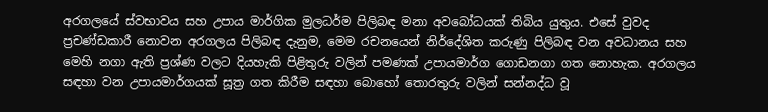අරගලයේ ස්වභාවය සහ උපාය මාර්ගික මුලධර්ම පිලිබඳ මනා අවබෝධයක් තිබිය යුතුය. එසේ වුවද  ප්‍රචණ්ඩකාරී නොවන අරගලය පිලිබඳ දැනුම, මෙම රචනයෙන් නිර්දේශිත කරුණු පිලිබඳ වන අවධානය සහ මෙහි නගා ඇති ප්‍රශ්ණ වලට දියහැකි පිළිතුරු වලින් පමණක් උපායමාර්ග ගොඩනගා ගත නොහැක. අරගලය සඳහා වන උපායමාර්ගයක් සූත්‍ර ගත කිරීම සඳහා බොහෝ තොරතුරු වලින් සන්නද්ධ වූ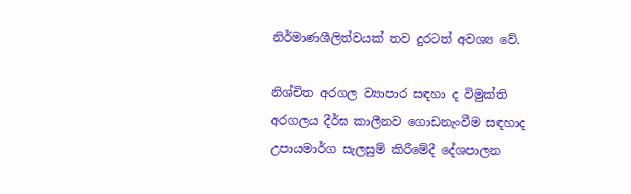නිර්මාණශීලිත්වයක් තව දුරටත් අවශ්‍ය වේ.

නිශ්චිත අරගල ව්‍යාපාර සඳහා ද විමුක්ති අරගලය දීර්ඝ කාලීනව ගොඩනැංවීම සඳහාද  උපායමාර්ග සැලසුම් කිරීමේදී දේශපාලන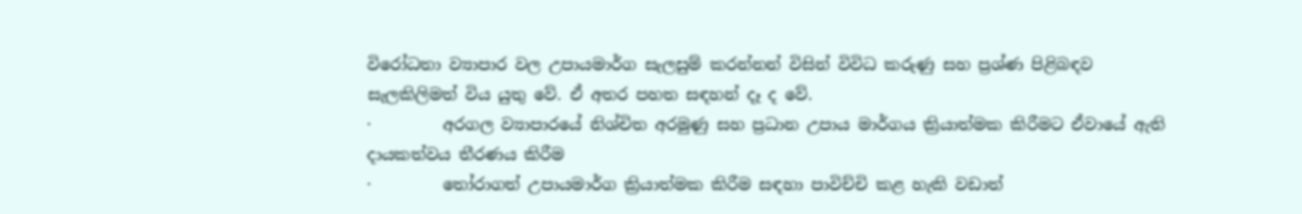විරෝධතා ව්‍යාපාර වල උපායමාර්ග සැලසුම් කරන්නන් විසින් විවිධ කරුණු සහ ප්‍රශ්ණ පිළිබඳව සැලකිලිමත් විය යුතු වේ. ඒ අතර පහත සඳහන් දෑ ද වේ.
·         අරගල ව්‍යාපාරයේ නිශ්චිත අරමුණු සහ ප්‍රධාන උපාය මාර්ගය ක්‍රියාත්මක කිරීමට ඒවායේ ඇති දායකත්වය තීරණය කිරීම
·         තෝරාගත් උපායමාර්ග ක්‍රියාත්මක කිරීම සඳහා පාවිච්චි කළ හැකි වඩාත්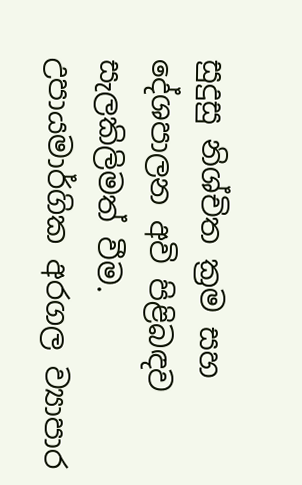සුදුසු නිශ්චිත ක්‍රම සහ දේශපාලන අවි පිළිබඳව සැලකිලිමත් වීම. උපායමාර්ගික අරගල ව්‍යාපාර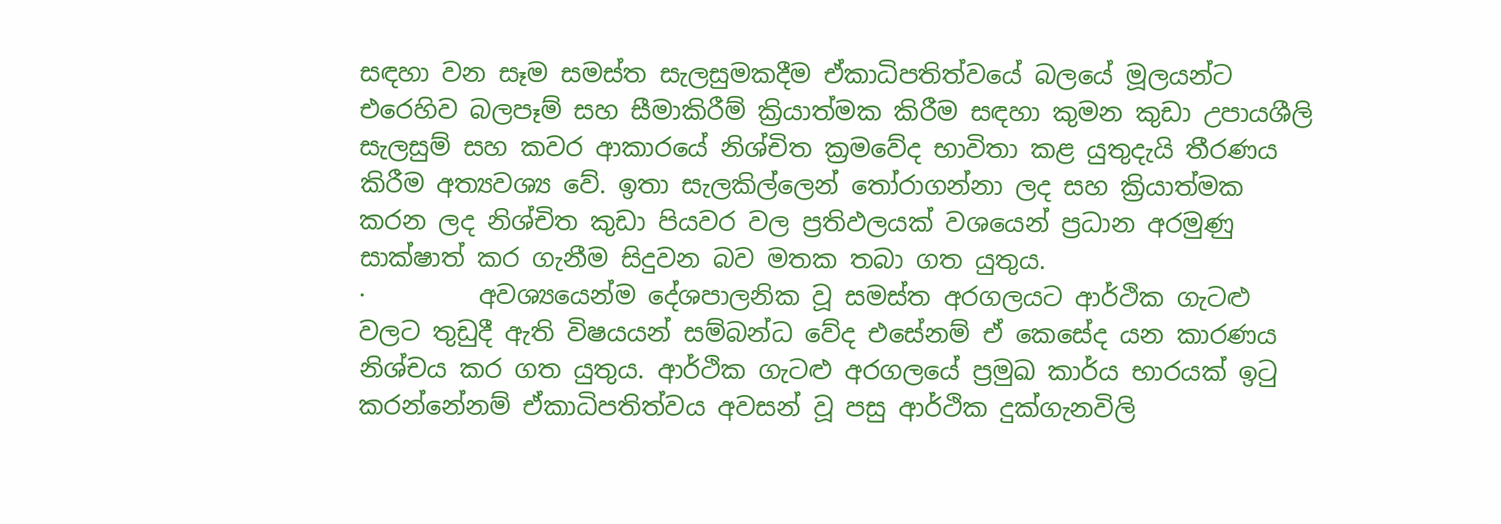සඳහා වන සෑම සමස්ත සැලසුමකදීම ඒකාධිපතිත්වයේ බලයේ මූලයන්ට එරෙහිව බලපෑම් සහ සීමාකිරීම් ක්‍රියාත්මක කිරීම සඳහා කුමන කුඩා උපායශීලි සැලසුම් සහ කවර ආකාරයේ නිශ්චිත ක්‍රමවේද භාවිතා කළ යුතුදැයි තීරණය කිරීම අත්‍යවශ්‍ය වේ. ඉතා සැලකිල්ලෙන් තෝරාගන්නා ලද සහ ක්‍රියාත්මක කරන ලද නිශ්චිත කුඩා පියවර වල ප්‍රතිඵලයක් වශයෙන් ප්‍රධාන අරමුණු සාක්ෂාත් කර ගැනීම සිදුවන බව මතක තබා ගත යුතුය.
·         අවශ්‍යයෙන්ම දේශපාලනික වූ සමස්ත අරගලයට ආර්ථික ගැටළු වලට තුඩුදී ඇති විෂයයන් සම්බන්ධ වේද එසේනම් ඒ කෙසේද යන කාරණය නිශ්චය කර ගත යුතුය. ආර්ථික ගැටළු අරගලයේ ප්‍රමුඛ කාර්ය භාරයක් ඉටු කරන්නේනම් ඒකාධිපතිත්වය අවසන් වූ පසු ආර්ථික දුක්ගැනවිලි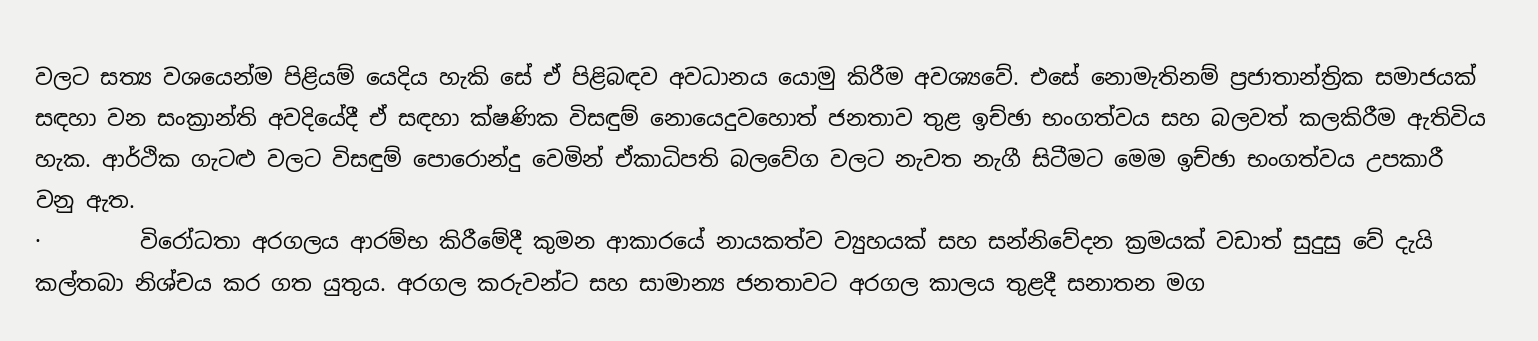වලට සත්‍ය වශයෙන්ම පිළියම් යෙදිය හැකි සේ ඒ පිළිබඳව අවධානය යොමු කිරීම අවශ්‍යවේ. එසේ නොමැතිනම් ප්‍රජාතාන්ත්‍රික සමාජයක් සඳහා වන සංක්‍රාන්ති අවදියේදී ඒ සඳහා ක්ෂණික විසඳුම් නොයෙදුවහොත් ජනතාව තුළ ඉච්ඡා භංගත්වය සහ බලවත් කලකිරීම ඇතිවිය හැක. ආර්ථික ගැටළු වලට විසඳුම් පොරොන්දු වෙමින් ඒකාධිපති බලවේග වලට නැවත නැගී සිටීමට මෙම ඉච්ඡා භංගත්වය උපකාරී වනු ඇත.
·         විරෝධතා අරගලය ආරම්භ කිරීමේදී කුමන ආකාරයේ නායකත්ව ව්‍යුහයක් සහ සන්නිවේදන ක්‍රමයක් වඩාත් සුදුසු වේ දැයි කල්තබා නිශ්චය කර ගත යුතුය. අරගල කරුවන්ට සහ සාමාන්‍ය ජනතාවට අරගල කාලය තුළදී සනාතන මග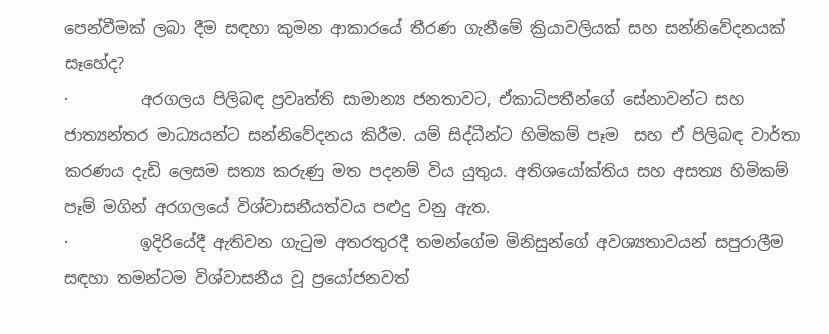පෙන්වීමක් ලබා දීම සඳහා කුමන ආකාරයේ තීරණ ගැනීමේ ක්‍රියාවලියක් සහ සන්නිවේදනයක් සෑහේද?
·         අරගලය පිලිබඳ ප්‍රවෘත්ති සාමාන්‍ය ජනතාවට, ඒකාධිපතීන්ගේ සේනාවන්ට සහ ජාත්‍යන්තර මාධ්‍යයන්ට සන්නිවේදනය කිරීම. යම් සිද්ධීන්ට හිමිකම් පෑම  සහ ඒ පිලිබඳ වාර්තා කරණය දැඩි ලෙසම සත්‍ය කරුණු මත පදනම් විය යුතුය. අතිශයෝක්තිය සහ අසත්‍ය හිමිකම් පෑම් මගින් අරගලයේ විශ්වාසනීයත්වය පළුදු වනු ඇත.
·         ඉදිරියේදී ඇතිවන ගැටුම අතරතුරදී තමන්ගේම මිනිසුන්ගේ අවශ්‍යතාවයන් සපුරාලීම සඳහා තමන්ටම විශ්වාසනීය වූ ප්‍රයෝජනවත්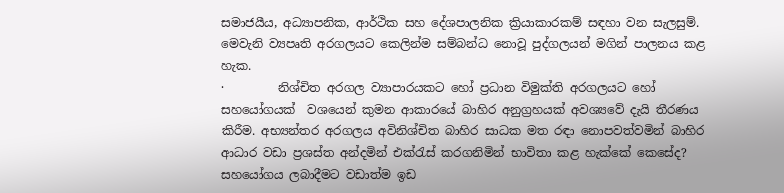සමාජයීය, අධ්‍යාපනික, ආර්ථික සහ දේශපාලනික ක්‍රියාකාරකම් සඳහා වන සැලසුම්. මෙවැනි ව්‍යපෘති අරගලයට කෙලින්ම සම්බන්ධ නොවූ පුද්ගලයන් මගින් පාලනය කළ හැක.
·         නිශ්චිත අරගල ව්‍යාපාරයකට හෝ ප්‍රධාන විමුක්ති අරගලයට හෝ සහයෝගයක්  වශයෙන් කුමන ආකාරයේ බාහිර අනුග්‍රහයක් අවශ්‍යවේ දැයි තීරණය කිරීම. අභ්‍යන්තර අරගලය අවිනිශ්චිත බාහිර සාධක මත රඳා නොපවත්වමින් බාහිර ආධාර වඩා ප්‍රශස්ත අන්දමින් එක්රැස් කරගනිමින් භාවිතා කළ හැක්කේ කෙසේද? සහයෝගය ලබාදීමට වඩාත්ම ඉඩ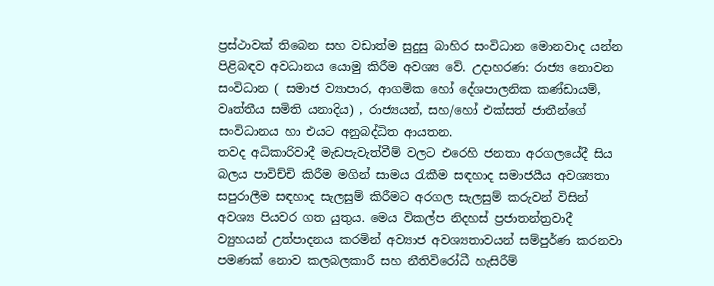ප්‍රස්ථාවක් තිබෙන සහ වඩාත්ම සුදුසු බාහිර සංවිධාන මොනවාද යන්න පිළිබඳව අවධානය යොමු කිරීම අවශ්‍ය වේ. උදාහරණ: රාජ්‍ය නොවන සංවිධාන ( සමාජ ව්‍යාපාර, ආගමික හෝ දේශපාලනික කණ්ඩායම්, වෘත්තීය සමිති යනාදිය) , රාජ්‍යයන්, සහ/හෝ එක්සත් ජාතීන්ගේ සංවිධානය හා එයට අනුබද්ධිත ආයතන.
තවද අධිකාරිවාදී මැඩපැවැත්වීම් වලට එරෙහි ජනතා අරගලයේදී සිය බලය පාවිච්චි කිරීම මගින් සාමය රැකීම සඳහාද සමාජයීය අවශ්‍යතා සපුරාලීම සඳහාද සැලසුම් කිරීමට අරගල සැලසුම් කරුවන් විසින් අවශ්‍ය පියවර ගත යුතුය. මෙය විකල්ප නිදහස් ප්‍රජාතන්ත්‍රවාදී ව්‍යුහයන් උත්පාදනය කරමින් අව්‍යාජ අවශ්‍යතාවයන් සම්පුර්ණ කරනවා පමණක් නොව කලබලකාරී සහ නීතිවිරෝධී හැසිරීම්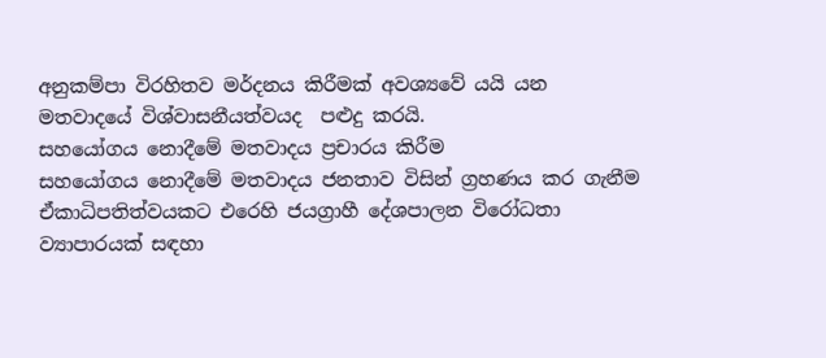අනුකම්පා විරහිතව මර්දනය කිරීමක් අවශ්‍යවේ යයි යන මතවාදයේ විශ්වාසනීයත්වයද  පළුදු කරයි.
සහයෝගය නොදීමේ මතවාදය ප්‍රචාරය කිරීම
සහයෝගය නොදීමේ මතවාදය ජනතාව විසින් ග්‍රහණය කර ගැනීම ඒකාධිපතිත්වයකට එරෙහි ජයග්‍රාහී දේශපාලන විරෝධතා ව්‍යාපාරයක් සඳහා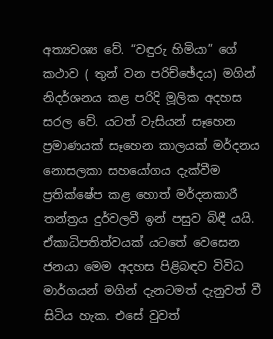අත්‍යවශ්‍ය වේ. “වඳුරු හිමියා” ගේ කථාව ( තුන් වන පරිච්ඡේදය) මගින් නිදර්ශනය කළ පරිදි මූලික අදහස සරල වේ. යටත් වැසියන් සෑහෙන ප්‍රමාණයක් සෑහෙන කාලයක් මර්දනය නොසලකා සහයෝගය දැක්වීම ප්‍රතික්ෂේප කළ හොත් මර්දනකාරී තන්ත්‍රය දුර්වලවී ඉන් පසුව බිඳී යයි.
ඒකාධිපතිත්වයක් යටතේ වෙසෙන ජනයා මෙම අදහස පිළිබඳව විවිධ මාර්ගයන් මගින් දැනටමත් දැනුවත් වී සිටිය හැක. එසේ වුවත්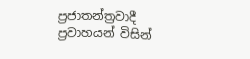ප්‍රජාතන්ත්‍රවාදී ප්‍රවාහයන් විසින්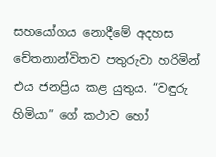සහයෝගය නොදීමේ අදහස චේතනාන්විතව පතුරුවා හරිමින් එය ජනප්‍රිය කළ යුතුය. “වඳුරු හිමියා” ගේ කථාව හෝ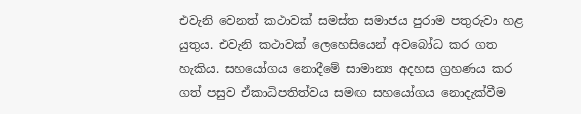එවැනි වෙනත් කථාවක් සමස්ත සමාජය පුරාම පතුරුවා හළ යුතුය. එවැනි කථාවක් ලෙහෙසියෙන් අවබෝධ කර ගත හැකිය. සහයෝගය නොදීමේ සාමාන්‍ය අදහස ග්‍රහණය කර ගත් පසුව ඒකාධිපතිත්වය සමඟ සහයෝගය නොදැක්වීම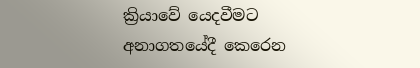ක්‍රියාවේ යෙදවීමට අනාගතයේදී කෙරෙන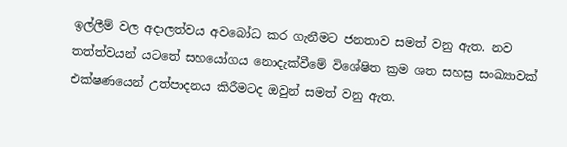ඉල්ලීම් වල අදාලත්වය අවබෝධ කර ගැනීමට ජනතාව සමත් වනු ඇත. නව තත්ත්වයන් යටතේ සහයෝගය නොදැක්වීමේ විශේෂිත ක්‍රම ශත සහස්‍ර සංඛ්‍යාවක් එක්ෂණයෙන් උත්පාදනය කිරීමටද ඔවුන් සමත් වනු ඇත.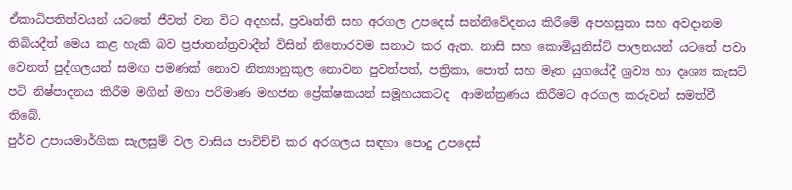ඒකාධිපතිත්වයන් යටතේ ජීවත් වන විට අදහස්, ප්‍රවෘත්ති සහ අරගල උපදෙස් සන්නිවේදනය කිරීමේ අපහසුතා සහ අවදානම තිබියදීත් මෙය කළ හැකි බව ප්‍රජාතන්ත්‍රවාදීන් විසින් නිතොරවම සනාථ කර ඇත. නාසි සහ කොමියුනිස්ට් පාලනයන් යටතේ පවා වෙනත් පුද්ගලයන් සමඟ පමණක් නොව නිත්‍යානුකුල නොවන පුවත්පත්, පත්‍රිකා, පොත් සහ මෑත යුගයේදී ශ්‍රව්‍ය හා දෘශ්‍ය කැසට් පටි නිෂ්පාදනය කිරීම මගින් මහා පරිමාණ මහජන ප්‍රේක්ෂකයන් සමූහයකටද  ආමන්ත්‍රණය කිරීමට අරගල කරුවන් සමත්වී තිබේ.
පුර්ව උපායමාර්ගික සැලසුම් වල වාසිය පාවිච්චි කර අරගලය සඳහා පොදු උපදෙස්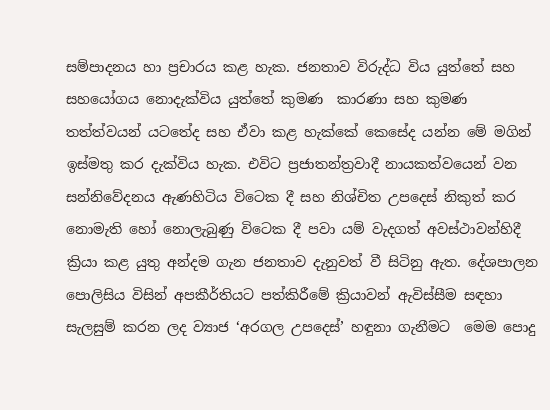සම්පාදනය හා ප්‍රචාරය කළ හැක. ජනතාව විරුද්ධ විය යුත්තේ සහ සහයෝගය නොදැක්විය යුත්තේ කුමණ  කාරණා සහ කුමණ තත්ත්වයන් යටතේද සහ ඒවා කළ හැක්කේ කෙසේද යන්න මේ මගින් ඉස්මතු කර දැක්විය හැක. එවිට ප්‍රජාතන්ත්‍රවාදී නායකත්වයෙන් වන සන්නිවේදනය ඇණහිටිය විටෙක දී සහ නිශ්චිත උපදෙස් නිකුත් කර නොමැති හෝ නොලැබුණු විටෙක දී පවා යම් වැදගත් අවස්ථාවන්හිදී ක්‍රියා කළ යුතු අන්දම ගැන ජනතාව දැනුවත් වී සිටිනු ඇත. දේශපාලන පොලිසිය විසින් අපකීර්තියට පත්කිරීමේ ක්‍රියාවන් ඇවිස්සීම සඳහා සැලසුම් කරන ලද ව්‍යාජ ‘අරගල උපදෙස්’ හඳුනා ගැනීමට  මෙම පොදු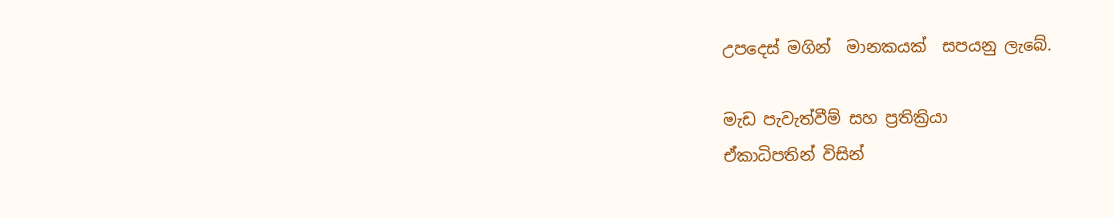උපදෙස් මගින්  මානකයක්  සපයනු ලැබේ.

මැඩ පැවැත්වීම් සහ ප්‍රතික්‍රියා
ඒකාධිපතින් විසින්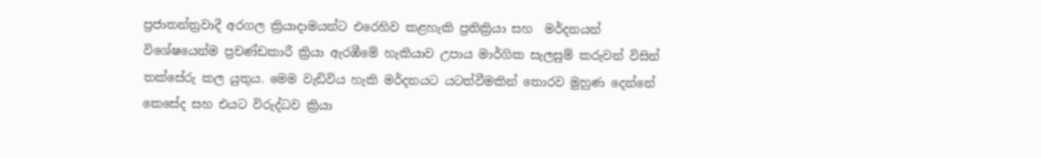ප්‍රජාතන්ත්‍රවාදී අරගල ක්‍රියාදාමයන්ට එරෙහිව කළහැකි ප්‍රතික්‍රියා සහ  මර්දනයන් විශේෂයෙන්ම ප්‍රචණ්ඩකාරී ක්‍රියා ඇරඹීමේ හැකියාව උපාය මාර්ගික සැලසුම් කරුවන් විසින් තක්සේරු කල යුතුය. මෙම වැඩිවිය හැකි මර්දනයට යටත්වීමකින් තොරව මුහුණ දෙන්නේ කෙසේද සහ එයට විරුද්ධව ක්‍රියා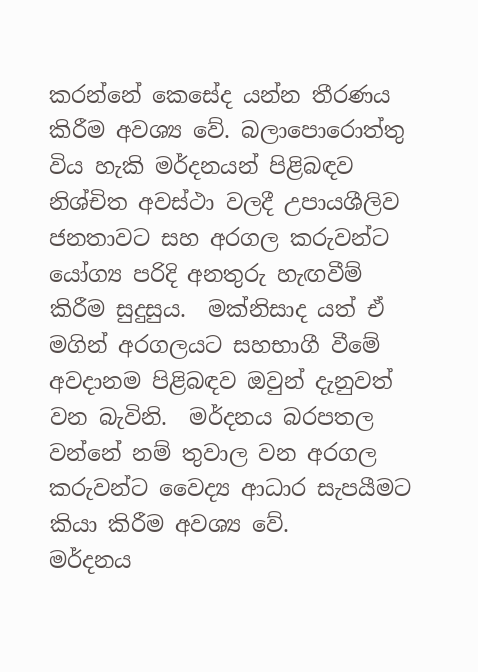කරන්නේ කෙසේද යන්න තීරණය කිරීම අවශ්‍ය වේ. බලාපොරොත්තු විය හැකි මර්දනයන් පිළිබඳව නිශ්චිත අවස්ථා වලදී උපායශීලිව ජනතාවට සහ අරගල කරුවන්ට යෝග්‍ය පරිදි අනතුරු හැඟවීම් කිරීම සුදුසුය.  මක්නිසාද යත් ඒ මගින් අරගලයට සහභාගී වීමේ අවදානම පිළිබඳව ඔවුන් දැනුවත් වන බැවිනි.  මර්දනය බරපතල වන්නේ නම් තුවාල වන අරගල කරුවන්ට වෛද්‍ය ආධාර සැපයීමට කියා කිරීම අවශ්‍ය වේ.
මර්දනය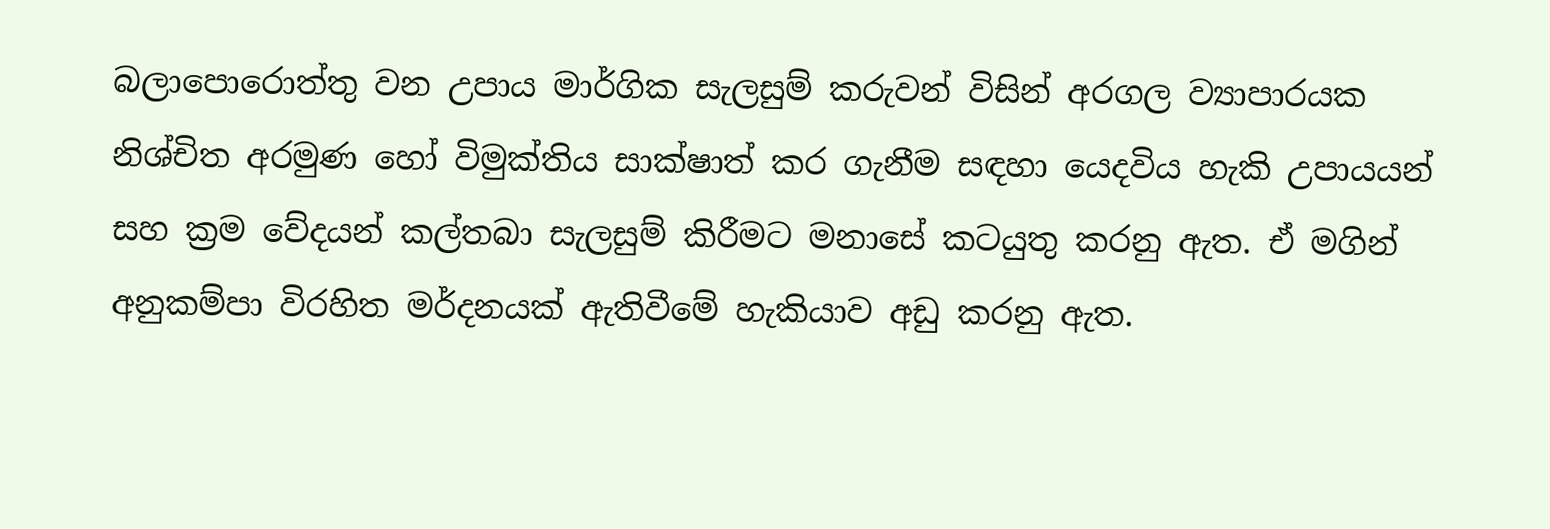බලාපොරොත්තු වන උපාය මාර්ගික සැලසුම් කරුවන් විසින් අරගල ව්‍යාපාරයක නිශ්චිත අරමුණ හෝ විමුක්තිය සාක්ෂාත් කර ගැනීම සඳහා යෙදවිය හැකි උපායයන් සහ ක්‍රම වේදයන් කල්තබා සැලසුම් කිරීමට මනාසේ කටයුතු කරනු ඇත. ඒ මගින් අනුකම්පා විරහිත මර්දනයක් ඇතිවීමේ හැකියාව අඩු කරනු ඇත.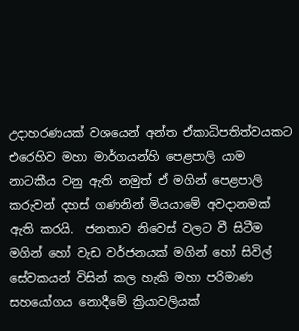උදාහරණයක් වශයෙන් අන්ත ඒකාධිපතිත්වයකට එරෙහිව මහා මාර්ගයන්හි පෙළපාලි යාම නාටකීය වනු ඇති නමුත් ඒ මගින් පෙළපාලි කරුවන් දහස් ගණනින් මියයාමේ අවදානමක් ඇති කරයි.  ජනතාව නිවෙස් වලට වී සිටීම මගින් හෝ වැඩ වර්ජනයක් මගින් හෝ සිවිල් සේවකයන් විසින් කල හැකි මහා පරිමාණ සහයෝගය නොදීමේ ක්‍රියාවලියක්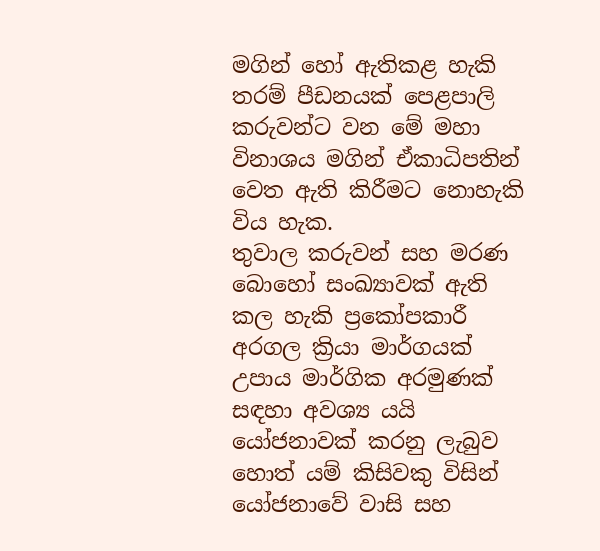මගින් හෝ ඇතිකළ හැකි තරම් පීඩනයක් පෙළපාලි කරුවන්ට වන මේ මහා විනාශය මගින් ඒකාධිපතින් වෙත ඇති කිරීමට නොහැකි විය හැක.
තුවාල කරුවන් සහ මරණ බොහෝ සංඛ්‍යාවක් ඇති කල හැකි ප්‍රකෝපකාරී අරගල ක්‍රියා මාර්ගයක් උපාය මාර්ගික අරමුණක් සඳහා අවශ්‍ය යයි යෝජනාවක් කරනු ලැබුව හොත් යම් කිසිවකු විසින් යෝජනාවේ වාසි සහ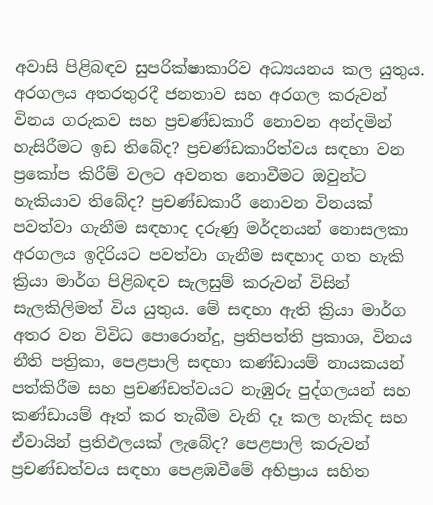අවාසි පිළිබඳව සුපරික්ෂාකාරිව අධ්‍යයනය කල යුතුය. අරගලය අතරතුරදී ජනතාව සහ අරගල කරුවන් විනය ගරුකව සහ ප්‍රචණ්ඩකාරී නොවන අන්දමින් හැසිරීමට ඉඩ තිබේද? ප්‍රචණ්ඩකාරිත්වය සඳහා වන ප්‍රකෝප කිරීම් වලට අවනත නොවීමට ඔවුන්ට හැකියාව තිබේද? ප්‍රචණ්ඩකාරී නොවන විනයක් පවත්වා ගැනීම සඳහාද දරුණු මර්දනයන් නොසලකා අරගලය ඉදිරියට පවත්වා ගැනීම සඳහාද ගත හැකි ක්‍රියා මාර්ග පිළිබඳව සැලසුම් කරුවන් විසින් සැලකිලිමත් විය යුතුය. මේ සඳහා ඇති ක්‍රියා මාර්ග අතර වන විවිධ පොරොන්දු, ප්‍රතිපත්ති ප්‍රකාශ, විනය නීති පත්‍රිකා, පෙළපාලි සඳහා කණ්ඩායම් නායකයන් පත්කිරීම සහ ප්‍රචණ්ඩත්වයට නැඹුරු පුද්ගලයන් සහ කණ්ඩායම් ඈත් කර තැබීම වැනි දෑ කල හැකිද සහ ඒවායින් ප්‍රතිඵලයක් ලැබේද? පෙළපාලි කරුවන් ප්‍රචණ්ඩත්වය සඳහා පෙළඹවීමේ අභිප්‍රාය සහිත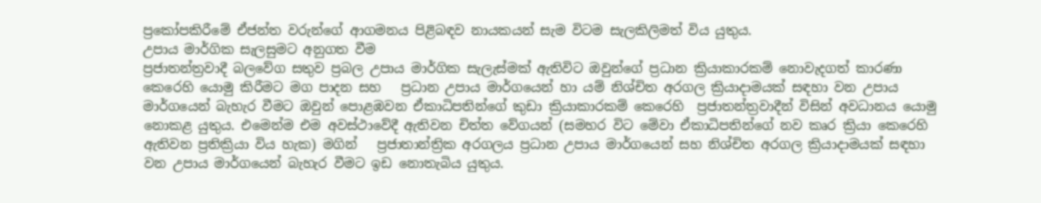ප්‍රකෝපකිරීමේ ඒජන්ත වරුන්ගේ ආගමනය පිළිබඳව නායකයන් සැම විටම සැලකිලිමත් විය යුතුය.
උපාය මාර්ගික සැලසුමට අනුගත වීම
ප්‍රජාතන්ත්‍රවාදී බලවේග සතුව ප්‍රබල උපාය මාර්ගික සැලැස්මක් ඇතිවිට ඔවුන්ගේ ප්‍රධාන ක්‍රියාකාරකම් නොවැදගත් කාරණා කෙරෙහි යොමු කිරීමට මග පාදන සහ   ප්‍රධාන උපාය මාර්ගයෙන් හා යම් නිශ්චිත අරගල ක්‍රියාදාමයක් සඳහා වන උපාය මාර්ගයෙන් බැහැර වීමට ඔවුන් පොළඹවන ඒකාධිපතින්ගේ කුඩා ක්‍රියාකාරකම් කෙරෙහි  ප්‍රජාතන්ත්‍රවාදීන් විසින් අවධානය යොමු නොකළ යුතුය. එමෙන්ම එම අවස්ථාවේදී ඇතිවන චිත්ත වේගයන් (සමහර විට මේවා ඒකාධිපතින්ගේ නව කෘර ක්‍රියා කෙරෙහි ඇතිවන ප්‍රතික්‍රියා විය හැක) මගින්   ප්‍රජාතාන්ත්‍රික අරගලය ප්‍රධාන උපාය මාර්ගයෙන් සහ නිශ්චිත අරගල ක්‍රියාදාමයක් සඳහා වන උපාය මාර්ගයෙන් බැහැර වීමට ඉඩ නොතැබිය යුතුය.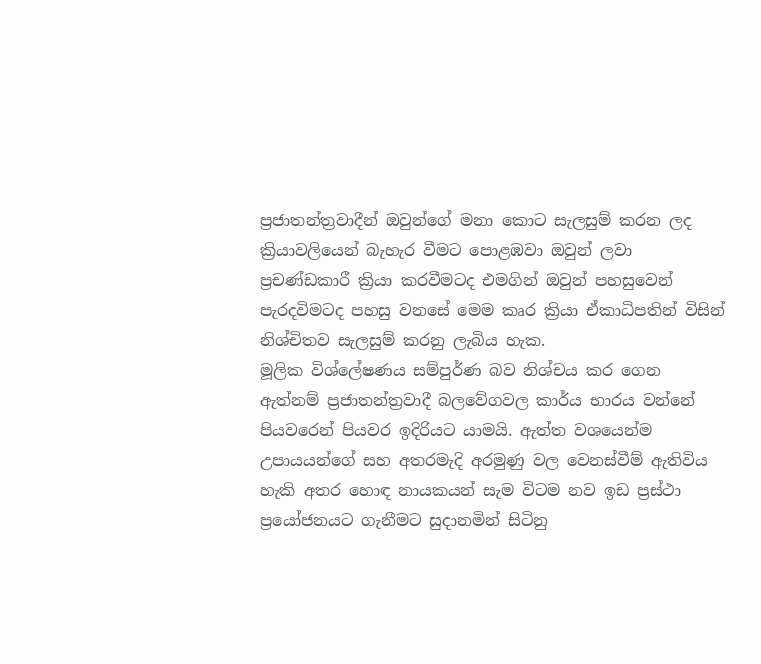ප්‍රජාතන්ත්‍රවාදීන් ඔවුන්ගේ මනා කොට සැලසුම් කරන ලද ක්‍රියාවලියෙන් බැහැර වීමට පොළඹවා ඔවුන් ලවා ප්‍රචණ්ඩකාරී ක්‍රියා කරවීමටද එමගින් ඔවුන් පහසුවෙන් පැරදවිමටද පහසු වනසේ මෙම කෘර ක්‍රියා ඒකාධිපතින් විසින් නිශ්චිතව සැලසුම් කරනු ලැබිය හැක.
මූලික විශ්ලේෂණය සම්පුර්ණ බව නිශ්චය කර ගෙන ඇත්නම් ප්‍රජාතන්ත්‍රවාදී බලවේගවල කාර්ය භාරය වන්නේ පියවරෙන් පියවර ඉදිරියට යාමයි. ඇත්ත වශයෙන්ම උපායයන්ගේ සහ අතරමැදි අරමුණු වල වෙනස්වීම් ඇතිවිය හැකි අතර හොඳ නායකයන් සැම විටම නව ඉඩ ප්‍රස්ථා ප්‍රයෝජනයට ගැනීමට සුදානමින් සිටිනු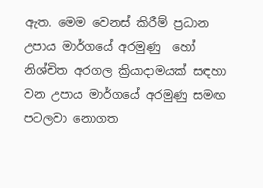ඇත. මෙම වෙනස් කිරීම් ප්‍රධාන උපාය මාර්ගයේ අරමුණු  හෝ නිශ්චිත අරගල ක්‍රියාදාමයක් සඳහා වන උපාය මාර්ගයේ අරමුණු සමඟ පටලවා නොගත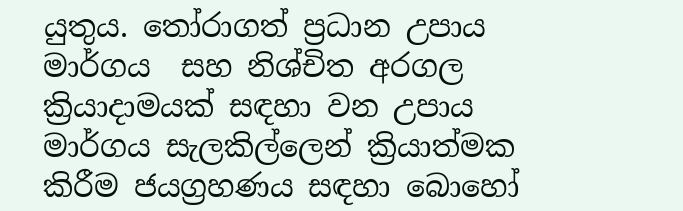යුතුය. තෝරාගත් ප්‍රධාන උපාය මාර්ගය  සහ නිශ්චිත අරගල ක්‍රියාදාමයක් සඳහා වන උපාය මාර්ගය සැලකිල්ලෙන් ක්‍රියාත්මක කිරීම ජයග්‍රහණය සඳහා බොහෝ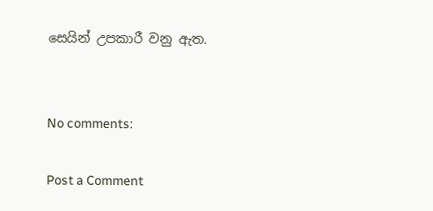සෙයින් උපකාරී වනු ඇත.


No comments:

Post a Comment